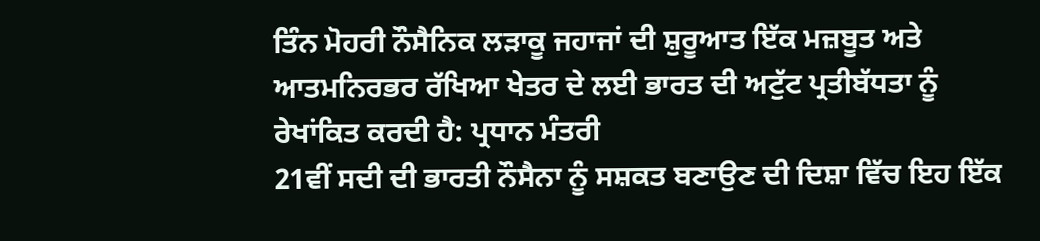ਤਿੰਨ ਮੋਹਰੀ ਨੌਸੈਨਿਕ ਲੜਾਕੂ ਜਹਾਜਾਂ ਦੀ ਸ਼ੁਰੂਆਤ ਇੱਕ ਮਜ਼ਬੂਤ ਅਤੇ ਆਤਮਨਿਰਭਰ ਰੱਖਿਆ ਖੇਤਰ ਦੇ ਲਈ ਭਾਰਤ ਦੀ ਅਟੁੱਟ ਪ੍ਰਤੀਬੱਧਤਾ ਨੂੰ ਰੇਖਾਂਕਿਤ ਕਰਦੀ ਹੈ: ਪ੍ਰਧਾਨ ਮੰਤਰੀ
21ਵੀਂ ਸਦੀ ਦੀ ਭਾਰਤੀ ਨੌਸੈਨਾ ਨੂੰ ਸਸ਼ਕਤ ਬਣਾਉਣ ਦੀ ਦਿਸ਼ਾ ਵਿੱਚ ਇਹ ਇੱਕ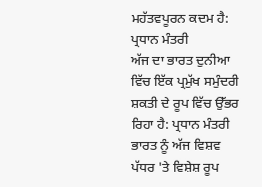ਮਹੱਤਵਪੂਰਨ ਕਦਮ ਹੈ: ਪ੍ਰਧਾਨ ਮੰਤਰੀ
ਅੱਜ ਦਾ ਭਾਰਤ ਦੁਨੀਆ ਵਿੱਚ ਇੱਕ ਪ੍ਰਮੁੱਖ ਸਮੁੰਦਰੀ ਸ਼ਕਤੀ ਦੇ ਰੂਪ ਵਿੱਚ ਉੱਭਰ ਰਿਹਾ ਹੈ: ਪ੍ਰਧਾਨ ਮੰਤਰੀ
ਭਾਰਤ ਨੂੰ ਅੱਜ ਵਿਸ਼ਵ ਪੱਧਰ 'ਤੇ ਵਿਸ਼ੇਸ਼ ਰੂਪ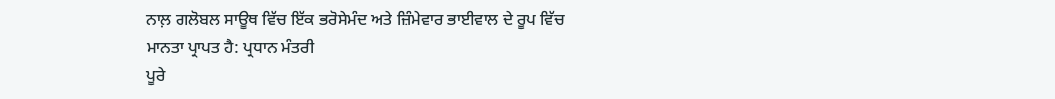ਨਾਲ਼ ਗਲੋਬਲ ਸਾਊਥ ਵਿੱਚ ਇੱਕ ਭਰੋਸੇਮੰਦ ਅਤੇ ਜ਼ਿੰਮੇਵਾਰ ਭਾਈਵਾਲ ਦੇ ਰੂਪ ਵਿੱਚ ਮਾਨਤਾ ਪ੍ਰਾਪਤ ਹੈ: ਪ੍ਰਧਾਨ ਮੰਤਰੀ
ਪੂਰੇ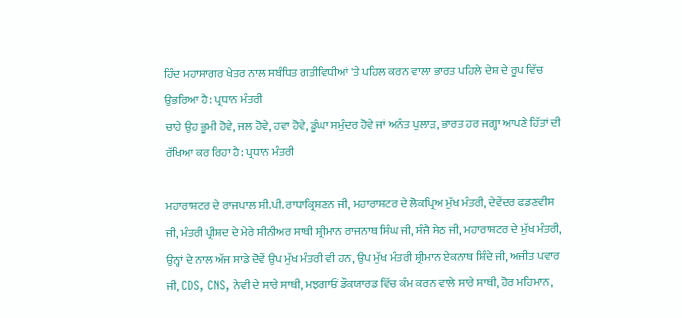ਹਿੰਦ ਮਹਾਸਾਗਰ ਖੇਤਰ ਨਾਲ ਸਬੰਧਿਤ ਗਤੀਵਿਧੀਆਂ 'ਤੇ ਪਹਿਲ ਕਰਨ ਵਾਲਾ ਭਾਰਤ ਪਹਿਲੇ ਦੇਸ਼ ਦੇ ਰੂਪ ਵਿੱਚ ਉਭਰਿਆ ਹੈ: ਪ੍ਰਧਾਨ ਮੰਤਰੀ
ਚਾਹੇ ਉਹ ਭੂਮੀ ਹੋਵੇ, ਜਲ ਹੋਵੇ, ਹਵਾ ਹੋਵੇ, ਡੂੰਘਾ ਸਮੁੰਦਰ ਹੋਵੇ ਜਾਂ ਅਨੰਤ ਪੁਲਾੜ, ਭਾਰਤ ਹਰ ਜਗ੍ਹਾ ਆਪਣੇ ਹਿੱਤਾਂ ਦੀ ਰੱਖਿਆ ਕਰ ਰਿਹਾ ਹੈ: ਪ੍ਰਧਾਨ ਮੰਤਰੀ

ਮਹਾਰਾਸ਼ਟਰ ਦੇ ਰਾਜਪਾਲ ਸੀ.ਪੀ. ਰਾਧਾਕ੍ਰਿਸ਼ਣਨ ਜੀ, ਮਹਾਰਾਸ਼ਟਰ ਦੇ ਲੋਕਪ੍ਰਿਅ ਮੁੱਖ ਮੰਤਰੀ, ਦੇਵੇਂਦਰ ਫਡਣਵੀਸ ਜੀ, ਮੰਤਰੀ ਪ੍ਰੀਸ਼ਦ ਦੇ ਮੇਰੇ ਸੀਨੀਅਰ ਸਾਥੀ ਸ਼੍ਰੀਮਾਨ ਰਾਜਨਾਥ ਸਿੰਘ ਜੀ, ਸੰਜੈ ਸੇਠ ਜੀ, ਮਹਾਰਾਸ਼ਟਰ ਦੇ ਮੁੱਖ ਮੰਤਰੀ, ਉਨ੍ਹਾਂ ਦੇ ਨਾਲ ਅੱਜ ਸਾਡੇ ਦੋਵੇਂ ਉਪ ਮੁੱਖ ਮੰਤਰੀ ਵੀ ਹਨ, ਉਪ ਮੁੱਖ ਮੰਤਰੀ ਸ਼੍ਰੀਮਾਨ ਏਕਨਾਥ ਸ਼ਿੰਦੇ ਜੀ, ਅਜੀਤ ਪਵਾਰ ਜੀ, CDS, CNS, ਨੇਵੀ ਦੇ ਸਾਰੇ ਸਾਥੀ, ਮਝਗਾਓਂ ਡੌਕਯਾਰਡ ਵਿੱਚ ਕੰਮ ਕਰਨ ਵਾਲੇ ਸਾਰੇ ਸਾਥੀ, ਹੋਰ ਮਹਿਮਾਨ,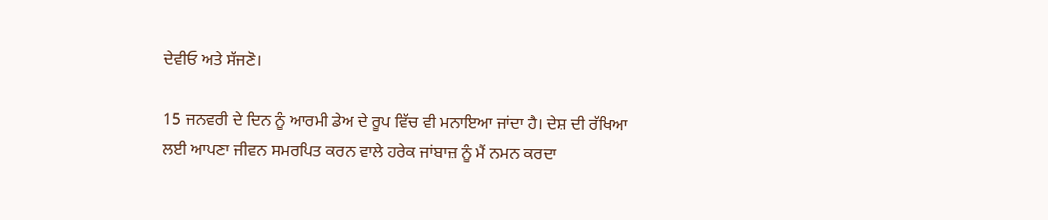ਦੇਵੀਓ ਅਤੇ ਸੱਜਣੋ।

15 ਜਨਵਰੀ ਦੇ ਦਿਨ ਨੂੰ ਆਰਮੀ ਡੇਅ ਦੇ ਰੂਪ ਵਿੱਚ ਵੀ ਮਨਾਇਆ ਜਾਂਦਾ ਹੈ। ਦੇਸ਼ ਦੀ ਰੱਖਿਆ ਲਈ ਆਪਣਾ ਜੀਵਨ ਸਮਰਪਿਤ ਕਰਨ ਵਾਲੇ ਹਰੇਕ ਜਾਂਬਾਜ਼ ਨੂੰ ਮੈਂ ਨਮਨ ਕਰਦਾ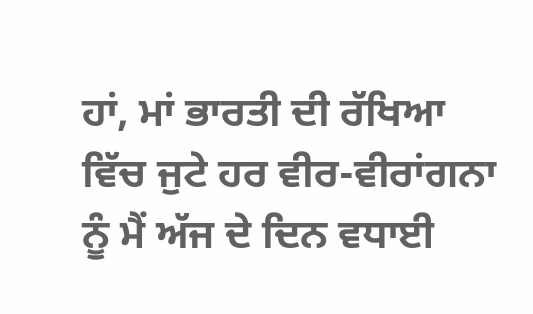ਹਾਂ, ਮਾਂ ਭਾਰਤੀ ਦੀ ਰੱਖਿਆ ਵਿੱਚ ਜੁਟੇ ਹਰ ਵੀਰ-ਵੀਰਾਂਗਨਾ ਨੂੰ ਮੈਂ ਅੱਜ ਦੇ ਦਿਨ ਵਧਾਈ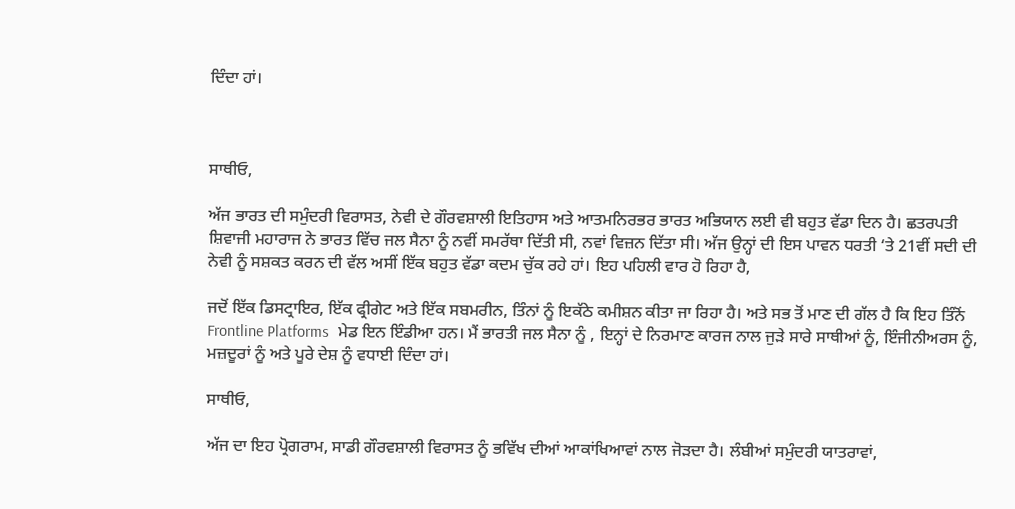ਦਿੰਦਾ ਹਾਂ।



ਸਾਥੀਓ,

ਅੱਜ ਭਾਰਤ ਦੀ ਸਮੁੰਦਰੀ ਵਿਰਾਸਤ, ਨੇਵੀ ਦੇ ਗੌਰਵਸ਼ਾਲੀ ਇਤਿਹਾਸ ਅਤੇ ਆਤਮਨਿਰਭਰ ਭਾਰਤ ਅਭਿਯਾਨ ਲਈ ਵੀ ਬਹੁਤ ਵੱਡਾ ਦਿਨ ਹੈ। ਛਤਰਪਤੀ ਸ਼ਿਵਾਜੀ ਮਹਾਰਾਜ ਨੇ ਭਾਰਤ ਵਿੱਚ ਜਲ ਸੈਨਾ ਨੂੰ ਨਵੀਂ ਸਮਰੱਥਾ ਦਿੱਤੀ ਸੀ, ਨਵਾਂ ਵਿਜ਼ਨ ਦਿੱਤਾ ਸੀ। ਅੱਜ ਉਨ੍ਹਾਂ ਦੀ ਇਸ ਪਾਵਨ ਧਰਤੀ ‘ਤੇ 21ਵੀਂ ਸਦੀ ਦੀ ਨੇਵੀ ਨੂੰ ਸਸ਼ਕਤ ਕਰਨ ਦੀ ਵੱਲ ਅਸੀਂ ਇੱਕ ਬਹੁਤ ਵੱਡਾ ਕਦਮ ਚੁੱਕ ਰਹੇ ਹਾਂ। ਇਹ ਪਹਿਲੀ ਵਾਰ ਹੋ ਰਿਹਾ ਹੈ,

ਜਦੋਂ ਇੱਕ ਡਿਸਟ੍ਰਾਇਰ, ਇੱਕ ਫ੍ਰੀਗੇਟ ਅਤੇ ਇੱਕ ਸਬਮਰੀਨ, ਤਿੰਨਾਂ ਨੂੰ ਇਕੱਠੇ ਕਮੀਸ਼ਨ ਕੀਤਾ ਜਾ ਰਿਹਾ ਹੈ। ਅਤੇ ਸਭ ਤੋਂ ਮਾਣ ਦੀ ਗੱਲ ਹੈ ਕਿ ਇਹ ਤਿੰਨੋਂ Frontline Platforms  ਮੇਡ ਇਨ ਇੰਡੀਆ ਹਨ। ਮੈਂ ਭਾਰਤੀ ਜਲ ਸੈਨਾ ਨੂੰ , ਇਨ੍ਹਾਂ ਦੇ ਨਿਰਮਾਣ ਕਾਰਜ ਨਾਲ ਜੁੜੇ ਸਾਰੇ ਸਾਥੀਆਂ ਨੂੰ, ਇੰਜੀਨੀਅਰਸ ਨੂੰ, ਮਜ਼ਦੂਰਾਂ ਨੂੰ ਅਤੇ ਪੂਰੇ ਦੇਸ਼ ਨੂੰ ਵਧਾਈ ਦਿੰਦਾ ਹਾਂ।

ਸਾਥੀਓ,

ਅੱਜ ਦਾ ਇਹ ਪ੍ਰੋਗਰਾਮ, ਸਾਡੀ ਗੌਰਵਸ਼ਾਲੀ ਵਿਰਾਸਤ ਨੂੰ ਭਵਿੱਖ ਦੀਆਂ ਆਕਾਂਖਿਆਵਾਂ ਨਾਲ ਜੋੜਦਾ ਹੈ। ਲੰਬੀਆਂ ਸਮੁੰਦਰੀ ਯਾਤਰਾਵਾਂ,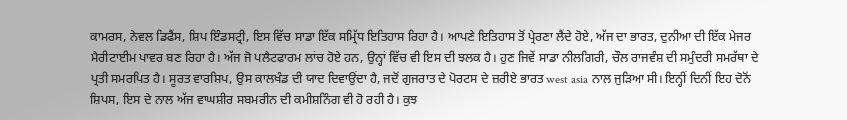ਕਾਮਰਸ, ਨੇਵਲ ਡਿਫੈਂਸ, ਸ਼ਿਪ ਇੰਡਸਟ੍ਰੀ, ਇਸ ਵਿੱਚ ਸਾਡਾ ਇੱਕ ਸਮ੍ਰਿੱਧ ਇਤਿਹਾਸ ਰਿਹਾ ਹੈ। ਆਪਣੇ ਇਤਿਹਾਸ ਤੋਂ ਪ੍ਰੇਰਣਾ ਲੈਂਦੇ ਹੋਏ, ਅੱਜ ਦਾ ਭਾਰਤ, ਦੁਨੀਆ ਦੀ ਇੱਕ ਮੇਜਰ ਮੈਰੀਟਾਈਮ ਪਾਵਰ ਬਣ ਰਿਹਾ ਹੈ। ਅੱਜ ਜੋ ਪਲੈਟਫਾਰਮ ਲਾਂਚ ਹੋਏ ਹਨ, ਉਨ੍ਹਾਂ ਵਿੱਚ ਵੀ ਇਸ ਦੀ ਝਲਕ ਹੈ। ਹੁਣ ਜਿਵੇਂ ਸਾਡਾ ਨੀਲਗਿਰੀ, ਚੌਲ ਰਾਜਵੰਸ਼ ਦੀ ਸਮੁੰਦਰੀ ਸਮਰੱਥਾ ਦੇ ਪ੍ਰਤੀ ਸਮਰਪਿਤ ਹੈ। ਸੂਰਤ ਵਾਰਸ਼ਿਪ, ਉਸ ਕਾਲਖੰਡ ਦੀ ਯਾਦ ਦਿਵਾਉਂਦਾ ਹੈ, ਜਦੋਂ ਗੁਜਰਾਤ ਦੇ ਪੋਰਟਸ ਦੇ ਜ਼ਰੀਏ ਭਾਰਤ west asia ਨਾਲ ਜੁੜਿਆ ਸੀ। ਇਨ੍ਹੀਂ ਦਿਨੀਂ ਇਹ ਦੋਨੋਂ ਸ਼ਿਪਸ, ਇਸ ਦੇ ਨਾਲ ਅੱਜ ਵਾਘਸ਼ੀਰ ਸਬਮਰੀਨ ਦੀ ਕਮੀਸ਼ਨਿੰਗ ਵੀ ਹੋ ਰਹੀ ਹੈ। ਕੁਝ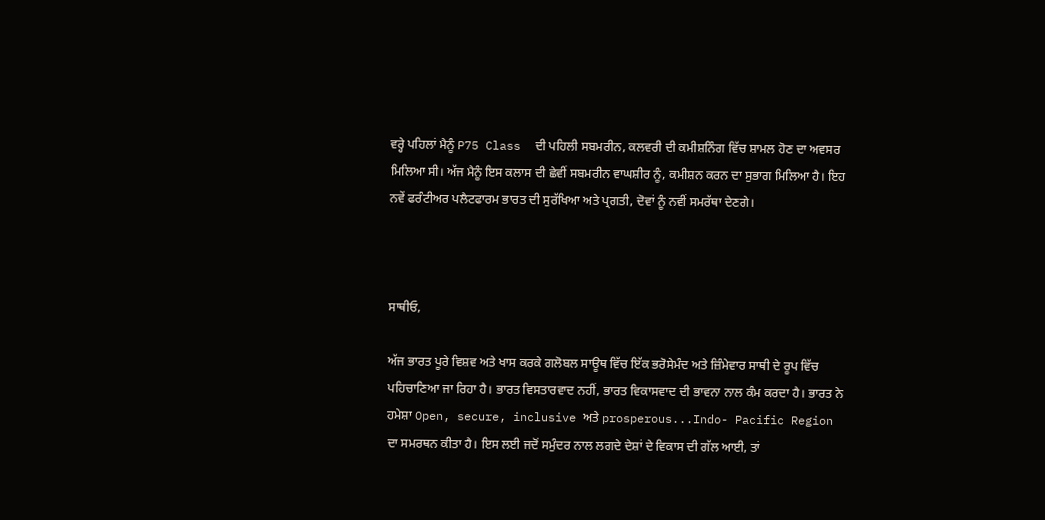ਵਰ੍ਹੇ ਪਹਿਲਾਂ ਮੈਨੂੰ P75 Class  ਦੀ ਪਹਿਲੀ ਸਬਮਰੀਨ, ਕਲਵਰੀ ਦੀ ਕਮੀਸ਼ਨਿੰਗ ਵਿੱਚ ਸ਼ਾਮਲ ਹੋਣ ਦਾ ਅਵਸਰ ਮਿਲਿਆ ਸੀ। ਅੱਜ ਮੈਨੂੰ ਇਸ ਕਲਾਸ ਦੀ ਛੇਵੀਂ ਸਬਮਰੀਨ ਵਾਘਸ਼ੀਰ ਨੂੰ, ਕਮੀਸ਼ਨ ਕਰਨ ਦਾ ਸੁਭਾਗ ਮਿਲਿਆ ਹੈ। ਇਹ ਨਵੇਂ ਫਰੰਟੀਅਰ ਪਲੈਟਫਾਰਮ ਭਾਰਤ ਦੀ ਸੁਰੱਖਿਆ ਅਤੇ ਪ੍ਰਗਤੀ, ਦੋਵਾਂ ਨੂੰ ਨਵੀਂ ਸਮਰੱਥਾ ਦੇਣਗੇ।



ਸਾਥੀਓ,

ਅੱਜ ਭਾਰਤ ਪੂਰੇ ਵਿਸ਼ਵ ਅਤੇ ਖਾਸ ਕਰਕੇ ਗਲੋਬਲ ਸਾਊਥ ਵਿੱਚ ਇੱਕ ਭਰੋਸੇਮੰਦ ਅਤੇ ਜ਼ਿੰਮੇਵਾਰ ਸਾਥੀ ਦੇ ਰੂਪ ਵਿੱਚ ਪਹਿਚਾਣਿਆ ਜਾ ਰਿਹਾ ਹੈ। ਭਾਰਤ ਵਿਸਤਾਰਵਾਦ ਨਹੀਂ, ਭਾਰਤ ਵਿਕਾਸਵਾਦ ਦੀ ਭਾਵਨਾ ਨਾਲ ਕੰਮ ਕਰਦਾ ਹੈ। ਭਾਰਤ ਨੇ ਹਮੇਸ਼ਾ Open, secure, inclusive ਅਤੇ prosperous...Indo- Pacific Region  ਦਾ ਸਮਰਥਨ ਕੀਤਾ ਹੈ। ਇਸ ਲਈ ਜਦੋਂ ਸਮੁੰਦਰ ਨਾਲ ਲਗਦੇ ਦੇਸ਼ਾਂ ਦੇ ਵਿਕਾਸ ਦੀ ਗੱਲ ਆਈ, ਤਾਂ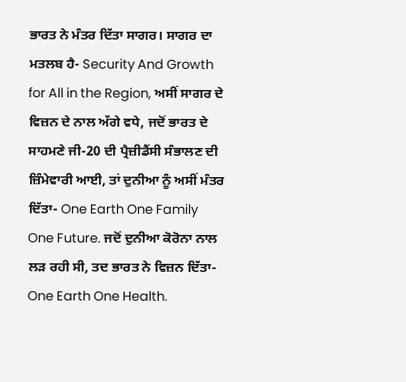ਭਾਰਤ ਨੇ ਮੰਤਰ ਦਿੱਤਾ ਸਾਗਰ। ਸਾਗਰ ਦਾ ਮਤਲਬ ਹੈ- Security And Growth for All in the Region, ਅਸੀਂ ਸਾਗਰ ਦੇ ਵਿਜ਼ਨ ਦੇ ਨਾਲ ਅੱਗੇ ਵਧੇ, ਜਦੋਂ ਭਾਰਤ ਦੇ ਸਾਹਮਣੇ ਜੀ-20 ਦੀ ਪ੍ਰੈਜ਼ੀਡੈਂਸੀ ਸੰਭਾਲਣ ਦੀ ਜ਼ਿੰਮੇਵਾਰੀ ਆਈ, ਤਾਂ ਦੁਨੀਆ ਨੂੰ ਅਸੀਂ ਮੰਤਰ ਦਿੱਤਾ- One Earth One Family One Future. ਜਦੋਂ ਦੁਨੀਆ ਕੋਰੋਨਾ ਨਾਲ ਲੜ ਰਹੀ ਸੀ, ਤਦ ਭਾਰਤ ਨੇ ਵਿਜ਼ਨ ਦਿੱਤਾ- One Earth One Health.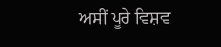ਅਸੀਂ ਪੂਰੇ ਵਿਸ਼ਵ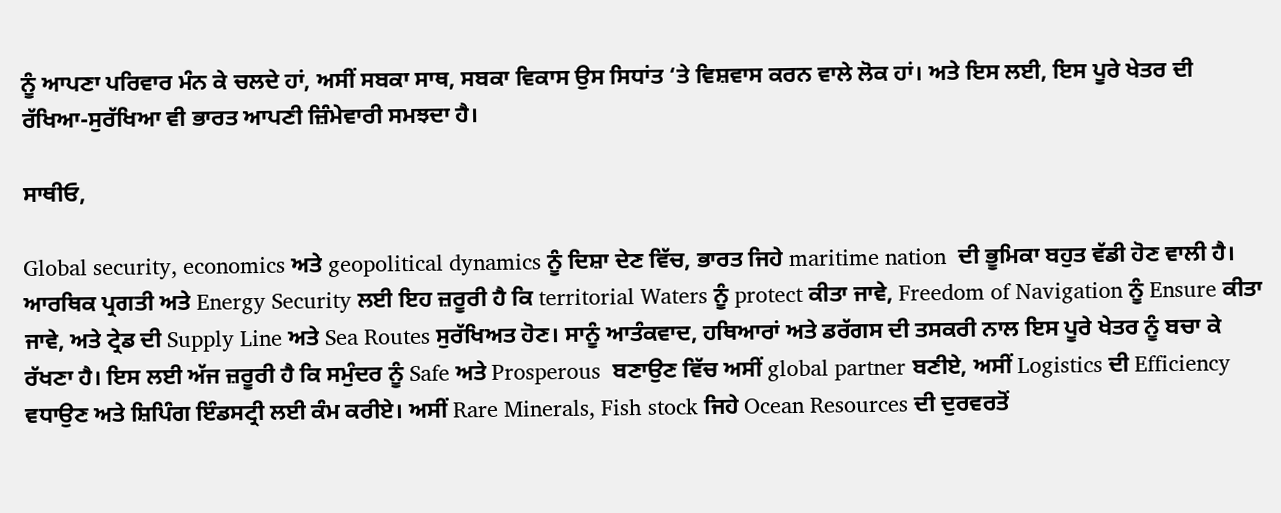ਨੂੰ ਆਪਣਾ ਪਰਿਵਾਰ ਮੰਨ ਕੇ ਚਲਦੇ ਹਾਂ, ਅਸੀਂ ਸਬਕਾ ਸਾਥ, ਸਬਕਾ ਵਿਕਾਸ ਉਸ ਸਿਧਾਂਤ ‘ਤੇ ਵਿਸ਼ਵਾਸ ਕਰਨ ਵਾਲੇ ਲੋਕ ਹਾਂ। ਅਤੇ ਇਸ ਲਈ, ਇਸ ਪੂਰੇ ਖੇਤਰ ਦੀ ਰੱਖਿਆ-ਸੁਰੱਖਿਆ ਵੀ ਭਾਰਤ ਆਪਣੀ ਜ਼ਿੰਮੇਵਾਰੀ ਸਮਝਦਾ ਹੈ।

ਸਾਥੀਓ,

Global security, economics ਅਤੇ geopolitical dynamics ਨੂੰ ਦਿਸ਼ਾ ਦੇਣ ਵਿੱਚ, ਭਾਰਤ ਜਿਹੇ maritime nation  ਦੀ ਭੂਮਿਕਾ ਬਹੁਤ ਵੱਡੀ ਹੋਣ ਵਾਲੀ ਹੈ। ਆਰਥਿਕ ਪ੍ਰਗਤੀ ਅਤੇ Energy Security ਲਈ ਇਹ ਜ਼ਰੂਰੀ ਹੈ ਕਿ territorial Waters ਨੂੰ protect ਕੀਤਾ ਜਾਵੇ, Freedom of Navigation ਨੂੰ Ensure ਕੀਤਾ ਜਾਵੇ, ਅਤੇ ਟ੍ਰੇਡ ਦੀ Supply Line ਅਤੇ Sea Routes ਸੁਰੱਖਿਅਤ ਹੋਣ। ਸਾਨੂੰ ਆਤੰਕਵਾਦ, ਹਥਿਆਰਾਂ ਅਤੇ ਡਰੱਗਸ ਦੀ ਤਸਕਰੀ ਨਾਲ ਇਸ ਪੂਰੇ ਖੇਤਰ ਨੂੰ ਬਚਾ ਕੇ ਰੱਖਣਾ ਹੈ। ਇਸ ਲਈ ਅੱਜ ਜ਼ਰੂਰੀ ਹੈ ਕਿ ਸਮੁੰਦਰ ਨੂੰ Safe ਅਤੇ Prosperous  ਬਣਾਉਣ ਵਿੱਚ ਅਸੀਂ global partner ਬਣੀਏ, ਅਸੀਂ Logistics ਦੀ Efficiency ਵਧਾਉਣ ਅਤੇ ਸ਼ਿਪਿੰਗ ਇੰਡਸਟ੍ਰੀ ਲਈ ਕੰਮ ਕਰੀਏ। ਅਸੀਂ Rare Minerals, Fish stock ਜਿਹੇ Ocean Resources ਦੀ ਦੁਰਵਰਤੋਂ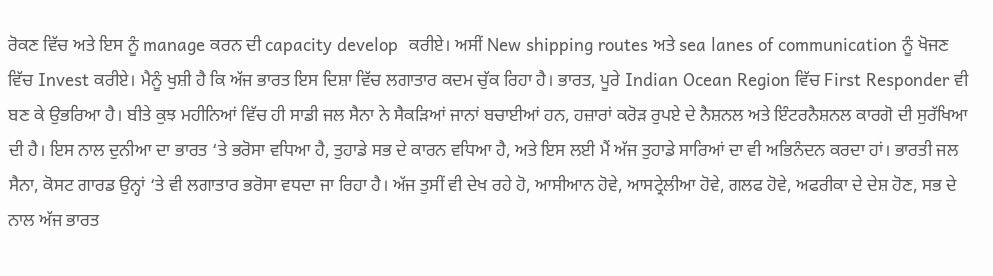ਰੋਕਣ ਵਿੱਚ ਅਤੇ ਇਸ ਨੂੰ manage ਕਰਨ ਦੀ capacity develop  ਕਰੀਏ। ਅਸੀਂ New shipping routes ਅਤੇ sea lanes of communication ਨੂੰ ਖੋਜਣ ਵਿੱਚ Invest ਕਰੀਏ। ਮੈਨੂੰ ਖੁਸ਼ੀ ਹੈ ਕਿ ਅੱਜ ਭਾਰਤ ਇਸ ਦਿਸ਼ਾ ਵਿੱਚ ਲਗਾਤਾਰ ਕਦਮ ਚੁੱਕ ਰਿਹਾ ਹੈ। ਭਾਰਤ, ਪੂਰੇ Indian Ocean Region ਵਿੱਚ First Responder ਵੀ ਬਣ ਕੇ ਉਭਰਿਆ ਹੈ। ਬੀਤੇ ਕੁਝ ਮਹੀਨਿਆਂ ਵਿੱਚ ਹੀ ਸਾਡੀ ਜਲ ਸੈਨਾ ਨੇ ਸੈਕੜਿਆਂ ਜਾਨਾਂ ਬਚਾਈਆਂ ਹਨ, ਹਜ਼ਾਰਾਂ ਕਰੋੜ ਰੁਪਏ ਦੇ ਨੈਸ਼ਨਲ ਅਤੇ ਇੰਟਰਨੈਸ਼ਨਲ ਕਾਰਗੋ ਦੀ ਸੁਰੱਖਿਆ ਦੀ ਹੈ। ਇਸ ਨਾਲ ਦੁਨੀਆ ਦਾ ਭਾਰਤ ‘ਤੇ ਭਰੋਸਾ ਵਧਿਆ ਹੈ, ਤੁਹਾਡੇ ਸਭ ਦੇ ਕਾਰਨ ਵਧਿਆ ਹੈ, ਅਤੇ ਇਸ ਲਈ ਮੈਂ ਅੱਜ ਤੁਹਾਡੇ ਸਾਰਿਆਂ ਦਾ ਵੀ ਅਭਿਨੰਦਨ ਕਰਦਾ ਹਾਂ। ਭਾਰਤੀ ਜਲ ਸੈਨਾ, ਕੋਸਟ ਗਾਰਡ ਉਨ੍ਹਾਂ ‘ਤੇ ਵੀ ਲਗਾਤਾਰ ਭਰੋਸਾ ਵਧਦਾ ਜਾ ਰਿਹਾ ਹੈ। ਅੱਜ ਤੁਸੀਂ ਵੀ ਦੇਖ ਰਹੇ ਹੋ, ਆਸੀਆਨ ਹੋਵੇ, ਆਸਟ੍ਰੇਲੀਆ ਹੋਵੇ, ਗਲਫ ਹੋਵੇ, ਅਫਰੀਕਾ ਦੇ ਦੇਸ਼ ਹੋਣ, ਸਭ ਦੇ ਨਾਲ ਅੱਜ ਭਾਰਤ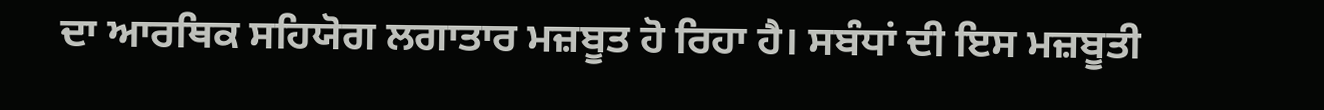ਦਾ ਆਰਥਿਕ ਸਹਿਯੋਗ ਲਗਾਤਾਰ ਮਜ਼ਬੂਤ ਹੋ ਰਿਹਾ ਹੈ। ਸਬੰਧਾਂ ਦੀ ਇਸ ਮਜ਼ਬੂਤੀ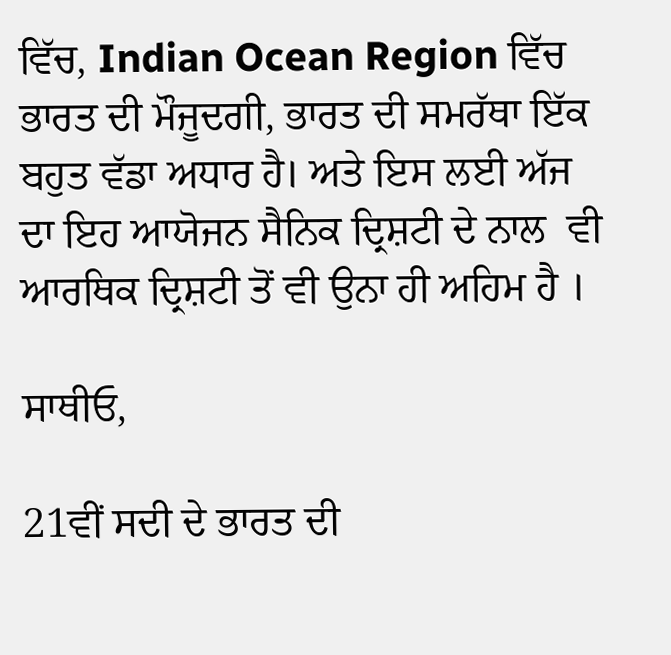ਵਿੱਚ, Indian Ocean Region ਵਿੱਚ ਭਾਰਤ ਦੀ ਮੌਜੂਦਗੀ, ਭਾਰਤ ਦੀ ਸਮਰੱਥਾ ਇੱਕ ਬਹੁਤ ਵੱਡਾ ਅਧਾਰ ਹੈ। ਅਤੇ ਇਸ ਲਈ ਅੱਜ ਦਾ ਇਹ ਆਯੋਜਨ ਸੈਨਿਕ ਦ੍ਰਿਸ਼ਟੀ ਦੇ ਨਾਲ  ਵੀ ਆਰਥਿਕ ਦ੍ਰਿਸ਼ਟੀ ਤੋਂ ਵੀ ਉਨਾ ਹੀ ਅਹਿਮ ਹੈ ।

ਸਾਥੀਓ,

21ਵੀਂ ਸਦੀ ਦੇ ਭਾਰਤ ਦੀ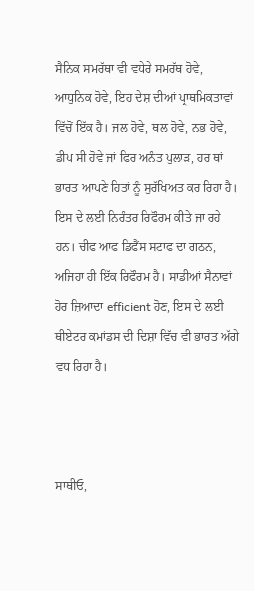ਸੈਨਿਕ ਸਮਰੱਥਾ ਵੀ ਵਧੇਰੇ ਸਮਰੱਥ ਹੋਵੇ, ਆਧੁਨਿਕ ਹੋਵੇ, ਇਹ ਦੇਸ਼ ਦੀਆਂ ਪ੍ਰਾਥਮਿਕਤਾਵਾਂ ਵਿੱਚੋਂ ਇੱਕ ਹੈ। ਜਲ ਹੋਵੇ, ਥਲ ਹੋਵੇ, ਨਭ ਹੋਵੇ, ਡੀਪ ਸੀ ਹੋਵੇ ਜਾਂ ਫਿਰ ਅਨੰਤ ਪੁਲਾੜ, ਹਰ ਥਾਂ ਭਾਰਤ ਆਪਣੇ ਹਿਤਾਂ ਨੂੰ ਸੁਰੱਖਿਅਤ ਕਰ ਰਿਹਾ ਹੈ। ਇਸ ਦੇ ਲਈ ਨਿਰੰਤਰ ਰਿਫੌਰਮ ਕੀਤੇ ਜਾ ਰਹੇ ਹਨ। ਚੀਫ ਆਫ ਡਿਫੈਂਸ ਸਟਾਫ ਦਾ ਗਠਨ, ਅਜਿਹਾ ਹੀ ਇੱਕ ਰਿਫੌਰਮ ਹੈ। ਸਾਡੀਆਂ ਸੈਨਾਵਾਂ ਹੋਰ ਜ਼ਿਆਦਾ efficient ਹੋਣ, ਇਸ ਦੇ ਲਈ ਥੀਏਟਰ ਕਮਾਂਡਸ ਦੀ ਦਿਸ਼ਾ ਵਿੱਚ ਵੀ ਭਾਰਤ ਅੱਗੇ ਵਧ ਰਿਹਾ ਹੈ।



ਸਾਥੀਓ,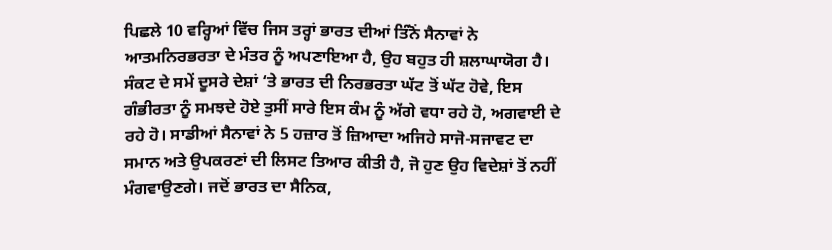ਪਿਛਲੇ 10 ਵਰ੍ਹਿਆਂ ਵਿੱਚ ਜਿਸ ਤਰ੍ਹਾਂ ਭਾਰਤ ਦੀਆਂ ਤਿੰਨੋਂ ਸੈਨਾਵਾਂ ਨੇ ਆਤਮਨਿਰਭਰਤਾ ਦੇ ਮੰਤਰ ਨੂੰ ਅਪਣਾਇਆ ਹੈ, ਉਹ ਬਹੁਤ ਹੀ ਸ਼ਲਾਘਾਯੋਗ ਹੈ। ਸੰਕਟ ਦੇ ਸਮੇਂ ਦੂਸਰੇ ਦੇਸ਼ਾਂ ‘ਤੇ ਭਾਰਤ ਦੀ ਨਿਰਭਰਤਾ ਘੱਟ ਤੋਂ ਘੱਟ ਹੋਵੇ, ਇਸ ਗੰਭੀਰਤਾ ਨੂੰ ਸਮਝਦੇ ਹੋਏ ਤੁਸੀਂ ਸਾਰੇ ਇਸ ਕੰਮ ਨੂੰ ਅੱਗੇ ਵਧਾ ਰਹੇ ਹੋ, ਅਗਵਾਈ ਦੇ ਰਹੇ ਹੋ। ਸਾਡੀਆਂ ਸੈਨਾਵਾਂ ਨੇ 5 ਹਜ਼ਾਰ ਤੋਂ ਜ਼ਿਆਦਾ ਅਜਿਹੇ ਸਾਜੋ-ਸਜਾਵਟ ਦਾ ਸਮਾਨ ਅਤੇ ਉਪਕਰਣਾਂ ਦੀ ਲਿਸਟ ਤਿਆਰ ਕੀਤੀ ਹੈ, ਜੋ ਹੁਣ ਉਹ ਵਿਦੇਸ਼ਾਂ ਤੋਂ ਨਹੀਂ ਮੰਗਵਾਉਣਗੇ। ਜਦੋਂ ਭਾਰਤ ਦਾ ਸੈਨਿਕ,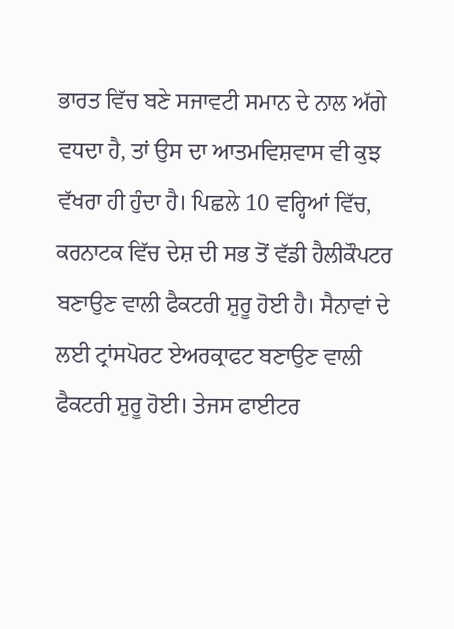ਭਾਰਤ ਵਿੱਚ ਬਣੇ ਸਜਾਵਟੀ ਸਮਾਨ ਦੇ ਨਾਲ ਅੱਗੇ ਵਧਦਾ ਹੈ, ਤਾਂ ਉਸ ਦਾ ਆਤਮਵਿਸ਼ਵਾਸ ਵੀ ਕੁਝ ਵੱਖਰਾ ਹੀ ਹੁੰਦਾ ਹੈ। ਪਿਛਲੇ 10 ਵਰ੍ਹਿਆਂ ਵਿੱਚ, ਕਰਨਾਟਕ ਵਿੱਚ ਦੇਸ਼ ਦੀ ਸਭ ਤੋਂ ਵੱਡੀ ਹੈਲੀਕੌਪਟਰ ਬਣਾਉਣ ਵਾਲੀ ਫੈਕਟਰੀ ਸ਼ੁਰੂ ਹੋਈ ਹੈ। ਸੈਨਾਵਾਂ ਦੇ ਲਈ ਟ੍ਰਾਂਸਪੋਰਟ ਏਅਰਕ੍ਰਾਫਟ ਬਣਾਉਣ ਵਾਲੀ ਫੈਕਟਰੀ ਸ਼ੁਰੂ ਹੋਈ। ਤੇਜਸ ਫਾਈਟਰ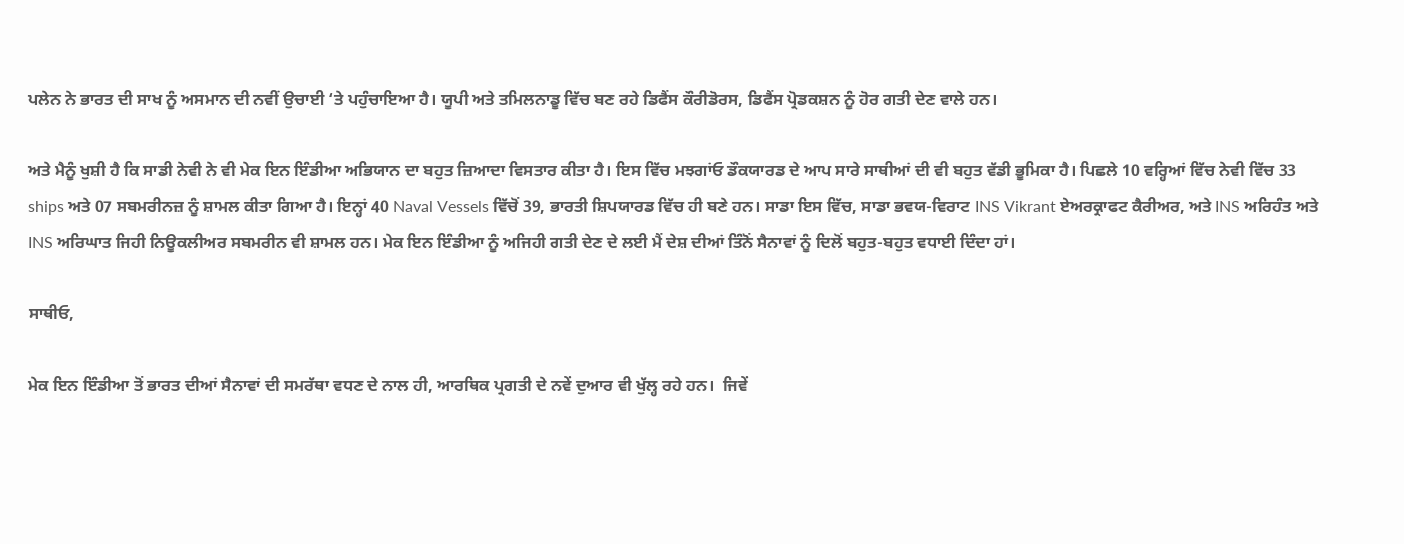ਪਲੇਨ ਨੇ ਭਾਰਤ ਦੀ ਸਾਖ ਨੂੰ ਅਸਮਾਨ ਦੀ ਨਵੀਂ ਉਚਾਈ ‘ਤੇ ਪਹੁੰਚਾਇਆ ਹੈ। ਯੂਪੀ ਅਤੇ ਤਮਿਲਨਾਡੂ ਵਿੱਚ ਬਣ ਰਹੇ ਡਿਫੈਂਸ ਕੌਰੀਡੋਰਸ, ਡਿਫੈਂਸ ਪ੍ਰੋਡਕਸ਼ਨ ਨੂੰ ਹੋਰ ਗਤੀ ਦੇਣ ਵਾਲੇ ਹਨ।

ਅਤੇ ਮੈਨੂੰ ਖੁਸ਼ੀ ਹੈ ਕਿ ਸਾਡੀ ਨੇਵੀ ਨੇ ਵੀ ਮੇਕ ਇਨ ਇੰਡੀਆ ਅਭਿਯਾਨ ਦਾ ਬਹੁਤ ਜ਼ਿਆਦਾ ਵਿਸਤਾਰ ਕੀਤਾ ਹੈ। ਇਸ ਵਿੱਚ ਮਝਗਾਂਓ ਡੌਕਯਾਰਡ ਦੇ ਆਪ ਸਾਰੇ ਸਾਥੀਆਂ ਦੀ ਵੀ ਬਹੁਤ ਵੱਡੀ ਭੂਮਿਕਾ ਹੈ। ਪਿਛਲੇ 10 ਵਰ੍ਹਿਆਂ ਵਿੱਚ ਨੇਵੀ ਵਿੱਚ 33 ships ਅਤੇ 07 ਸਬਮਰੀਨਜ਼ ਨੂੰ ਸ਼ਾਮਲ ਕੀਤਾ ਗਿਆ ਹੈ। ਇਨ੍ਹਾਂ 40 Naval Vessels ਵਿੱਚੋਂ 39, ਭਾਰਤੀ ਸ਼ਿਪਯਾਰਡ ਵਿੱਚ ਹੀ ਬਣੇ ਹਨ। ਸਾਡਾ ਇਸ ਵਿੱਚ, ਸਾਡਾ ਭਵਯ-ਵਿਰਾਟ INS Vikrant ਏਅਰਕ੍ਰਾਫਟ ਕੈਰੀਅਰ, ਅਤੇ INS ਅਰਿਹੰਤ ਅਤੇ INS ਅਰਿਘਾਤ ਜਿਹੀ ਨਿਊਕਲੀਅਰ ਸਬਮਰੀਨ ਵੀ ਸ਼ਾਮਲ ਹਨ। ਮੇਕ ਇਨ ਇੰਡੀਆ ਨੂੰ ਅਜਿਹੀ ਗਤੀ ਦੇਣ ਦੇ ਲਈ ਮੈਂ ਦੇਸ਼ ਦੀਆਂ ਤਿੰਨੋਂ ਸੈਨਾਵਾਂ ਨੂੰ ਦਿਲੋਂ ਬਹੁਤ-ਬਹੁਤ ਵਧਾਈ ਦਿੰਦਾ ਹਾਂ।

ਸਾਥੀਓ,

ਮੇਕ ਇਨ ਇੰਡੀਆ ਤੋਂ ਭਾਰਤ ਦੀਆਂ ਸੈਨਾਵਾਂ ਦੀ ਸਮਰੱਥਾ ਵਧਣ ਦੇ ਨਾਲ ਹੀ, ਆਰਥਿਕ ਪ੍ਰਗਤੀ ਦੇ ਨਵੇਂ ਦੁਆਰ ਵੀ ਖੁੱਲ੍ਹ ਰਹੇ ਹਨ।  ਜਿਵੇਂ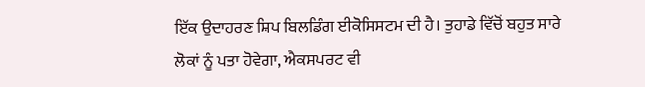ਇੱਕ ਉਦਾਹਰਣ ਸ਼ਿਪ ਬਿਲਡਿੰਗ ਈਕੋਸਿਸਟਮ ਦੀ ਹੈ। ਤੁਹਾਡੇ ਵਿੱਚੋਂ ਬਹੁਤ ਸਾਰੇ ਲੋਕਾਂ ਨੂੰ ਪਤਾ ਹੋਵੇਗਾ, ਐਕਸਪਰਟ ਵੀ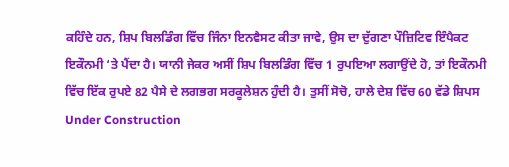ਕਹਿੰਦੇ ਹਨ, ਸ਼ਿਪ ਬਿਲਡਿੰਗ ਵਿੱਚ ਜਿੰਨਾ ਇਨਵੈਸਟ ਕੀਤਾ ਜਾਵੇ, ਉਸ ਦਾ ਦੁੱਗਣਾ ਪੌਜ਼ਿਟਿਵ ਇੰਪੈਕਟ ਇਕੌਨਮੀ ‘ਤੇ ਪੈਂਦਾ ਹੈ। ਯਾਨੀ ਜੇਕਰ ਅਸੀਂ ਸ਼ਿਪ ਬਿਲਡਿੰਗ ਵਿੱਚ 1 ਰੁਪਇਆ ਲਗਾਉਂਦੇ ਹੋ, ਤਾਂ ਇਕੌਨਮੀ ਵਿੱਚ ਇੱਕ ਰੁਪਏ 82 ਪੈਸੇ ਦੇ ਲਗਭਗ ਸਰਕੂਲੇਸ਼ਨ ਹੁੰਦੀ ਹੈ। ਤੁਸੀਂ ਸੋਚੋ, ਹਾਲੇ ਦੇਸ਼ ਵਿੱਚ 60 ਵੱਡੇ ਸ਼ਿਪਸ Under Construction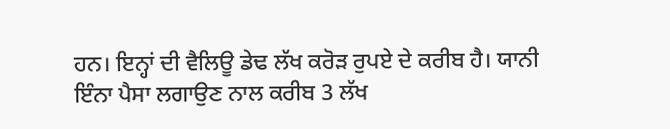ਹਨ। ਇਨ੍ਹਾਂ ਦੀ ਵੈਲਿਊ ਡੇਢ ਲੱਖ ਕਰੋੜ ਰੁਪਏ ਦੇ ਕਰੀਬ ਹੈ। ਯਾਨੀ ਇੰਨਾ ਪੈਸਾ ਲਗਾਉਣ ਨਾਲ ਕਰੀਬ 3 ਲੱਖ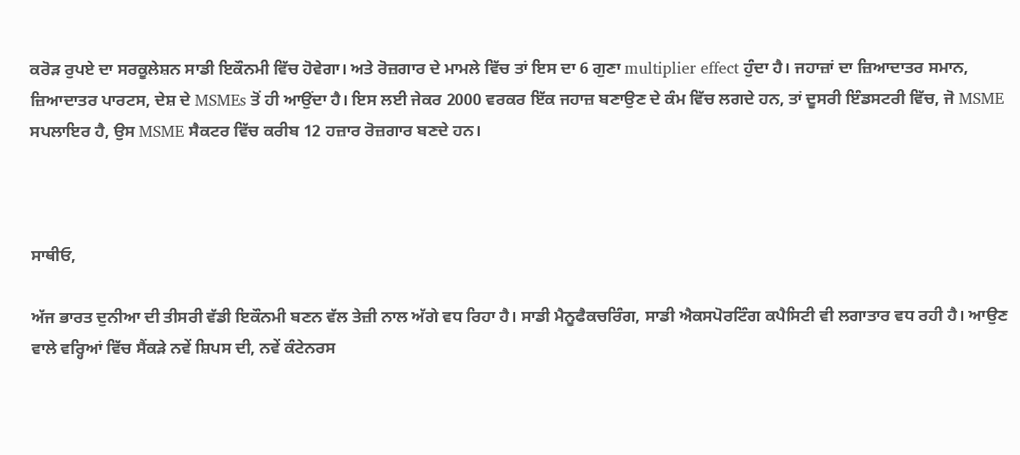ਕਰੋੜ ਰੁਪਏ ਦਾ ਸਰਕੂਲੇਸ਼ਨ ਸਾਡੀ ਇਕੌਨਮੀ ਵਿੱਚ ਹੋਵੇਗਾ। ਅਤੇ ਰੋਜ਼ਗਾਰ ਦੇ ਮਾਮਲੇ ਵਿੱਚ ਤਾਂ ਇਸ ਦਾ 6 ਗੁਣਾ multiplier effect ਹੁੰਦਾ ਹੈ। ਜਹਾਜ਼ਾਂ ਦਾ ਜ਼ਿਆਦਾਤਰ ਸਮਾਨ, ਜ਼ਿਆਦਾਤਰ ਪਾਰਟਸ, ਦੇਸ਼ ਦੇ MSMEs ਤੋਂ ਹੀ ਆਉਂਦਾ ਹੈ। ਇਸ ਲਈ ਜੇਕਰ 2000 ਵਰਕਰ ਇੱਕ ਜਹਾਜ਼ ਬਣਾਉਣ ਦੇ ਕੰਮ ਵਿੱਚ ਲਗਦੇ ਹਨ, ਤਾਂ ਦੂਸਰੀ ਇੰਡਸਟਰੀ ਵਿੱਚ, ਜੋ MSME ਸਪਲਾਇਰ ਹੈ, ਉਸ MSME ਸੈਕਟਰ ਵਿੱਚ ਕਰੀਬ 12 ਹਜ਼ਾਰ ਰੋਜ਼ਗਾਰ ਬਣਦੇ ਹਨ।



ਸਾਥੀਓ,

ਅੱਜ ਭਾਰਤ ਦੁਨੀਆ ਦੀ ਤੀਸਰੀ ਵੱਡੀ ਇਕੌਨਮੀ ਬਣਨ ਵੱਲ ਤੇਜ਼ੀ ਨਾਲ ਅੱਗੇ ਵਧ ਰਿਹਾ ਹੈ। ਸਾਡੀ ਮੈਨੂਫੈਕਚਰਿੰਗ, ਸਾਡੀ ਐਕਸਪੋਰਟਿੰਗ ਕਪੈਸਿਟੀ ਵੀ ਲਗਾਤਾਰ ਵਧ ਰਹੀ ਹੈ। ਆਉਣ ਵਾਲੇ ਵਰ੍ਹਿਆਂ ਵਿੱਚ ਸੈਂਕੜੇ ਨਵੇਂ ਸ਼ਿਪਸ ਦੀ, ਨਵੇਂ ਕੰਟੇਨਰਸ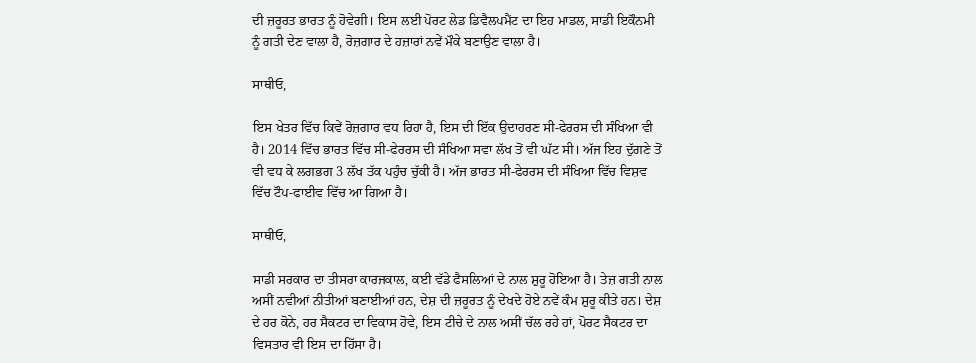ਦੀ ਜ਼ਰੂਰਤ ਭਾਰਤ ਨੂੰ ਹੋਵੇਗੀ। ਇਸ ਲਈ ਪੋਰਟ ਲੇਡ ਡਿਵੈਲਪਮੈਂਟ ਦਾ ਇਹ ਮਾਡਲ, ਸਾਡੀ ਇਕੌਨਮੀ ਨੂੰ ਗਤੀ ਦੇਣ ਵਾਲਾ ਹੈ, ਰੋਜ਼ਗਾਰ ਦੇ ਹਜ਼ਾਰਾਂ ਨਵੇਂ ਮੌਕੇ ਬਣਾਉਣ ਵਾਲਾ ਹੈ।

ਸਾਥੀਓ,

ਇਸ ਖੇਤਰ ਵਿੱਚ ਕਿਵੇਂ ਰੋਜ਼ਗਾਰ ਵਧ ਰਿਹਾ ਹੈ, ਇਸ ਦੀ ਇੱਕ ਉਦਾਹਰਣ ਸੀ-ਫੇਰਰਸ ਦੀ ਸੰਖਿਆ ਵੀ ਹੈ। 2014 ਵਿੱਚ ਭਾਰਤ ਵਿੱਚ ਸੀ-ਫੇਰਰਸ ਦੀ ਸੰਖਿਆ ਸਵਾ ਲੱਖ ਤੋਂ ਵੀ ਘੱਟ ਸੀ। ਅੱਜ ਇਹ ਦੁੱਗਣੇ ਤੋਂ ਵੀ ਵਧ ਕੇ ਲਗਭਗ 3 ਲੱਖ ਤੱਕ ਪਹੁੰਚ ਚੁੱਕੀ ਹੈ। ਅੱਜ ਭਾਰਤ ਸੀ-ਫੇਰਰਸ ਦੀ ਸੰਖਿਆ ਵਿੱਚ ਵਿਸ਼ਵ ਵਿੱਚ ਟੌਪ-ਫਾਈਵ ਵਿੱਚ ਆ ਗਿਆ ਹੈ।

ਸਾਥੀਓ,

ਸਾਡੀ ਸਰਕਾਰ ਦਾ ਤੀਸਰਾ ਕਾਰਜਕਾਲ, ਕਈ ਵੱਡੇ ਫੈਸਲਿਆਂ ਦੇ ਨਾਲ ਸ਼ੁਰੂ ਹੋਇਆ ਹੈ। ਤੇਜ਼ ਗਤੀ ਨਾਲ ਅਸੀਂ ਨਵੀਆਂ ਨੀਤੀਆਂ ਬਣਾਈਆਂ ਹਨ, ਦੇਸ਼ ਦੀ ਜ਼ਰੂਰਤ ਨੂੰ ਦੇਖਦੇ ਹੋਏ ਨਵੇਂ ਕੰਮ ਸ਼ੁਰੂ ਕੀਤੇ ਹਨ। ਦੇਸ਼ ਦੇ ਹਰ ਕੋਨੇ, ਹਰ ਸੈਕਟਰ ਦਾ ਵਿਕਾਸ ਹੋਵੇ, ਇਸ ਟੀਚੇ ਦੇ ਨਾਲ ਅਸੀਂ ਚੱਲ ਰਹੇ ਹਾਂ, ਪੋਰਟ ਸੈਕਟਰ ਦਾ ਵਿਸਤਾਰ ਵੀ ਇਸ ਦਾ ਹਿੱਸਾ ਹੈ।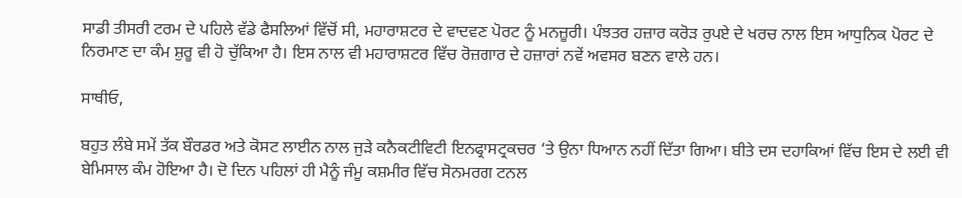ਸਾਡੀ ਤੀਸਰੀ ਟਰਮ ਦੇ ਪਹਿਲੇ ਵੱਡੇ ਫੈਸਲਿਆਂ ਵਿੱਚੋਂ ਸੀ, ਮਹਾਰਾਸ਼ਟਰ ਦੇ ਵਾਦਵਣ ਪੋਰਟ ਨੂੰ ਮਨਜ਼ੂਰੀ। ਪੰਝਤਰ ਹਜ਼ਾਰ ਕਰੋੜ ਰੁਪਏ ਦੇ ਖਰਚ ਨਾਲ ਇਸ ਆਧੁਨਿਕ ਪੋਰਟ ਦੇ ਨਿਰਮਾਣ ਦਾ ਕੰਮ ਸ਼ੁਰੂ ਵੀ ਹੋ ਚੁੱਕਿਆ ਹੈ। ਇਸ ਨਾਲ ਵੀ ਮਹਾਰਾਸ਼ਟਰ ਵਿੱਚ ਰੋਜ਼ਗਾਰ ਦੇ ਹਜ਼ਾਰਾਂ ਨਵੇਂ ਅਵਸਰ ਬਣਨ ਵਾਲੇ ਹਨ।

ਸਾਥੀਓ,

ਬਹੁਤ ਲੰਬੇ ਸਮੇਂ ਤੱਕ ਬੌਰਡਰ ਅਤੇ ਕੋਸਟ ਲਾਈਨ ਨਾਲ ਜੁੜੇ ਕਨੈਕਟੀਵਿਟੀ ਇਨਫ੍ਰਾਸਟ੍ਰਕਚਰ ‘ਤੇ ਉਨਾ ਧਿਆਨ ਨਹੀਂ ਦਿੱਤਾ ਗਿਆ। ਬੀਤੇ ਦਸ ਦਹਾਕਿਆਂ ਵਿੱਚ ਇਸ ਦੇ ਲਈ ਵੀ ਬੇਮਿਸਾਲ ਕੰਮ ਹੋਇਆ ਹੈ। ਦੋ ਦਿਨ ਪਹਿਲਾਂ ਹੀ ਮੈਨੂੰ ਜੰਮੂ ਕਸ਼ਮੀਰ ਵਿੱਚ ਸੋਨਮਰਗ ਟਨਲ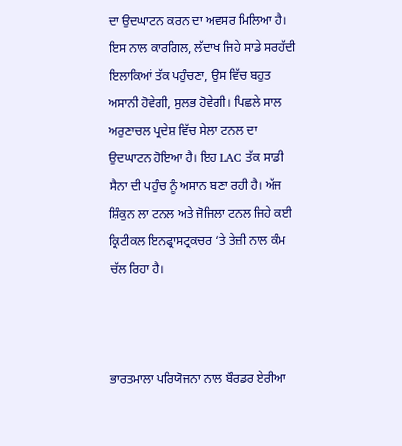ਦਾ ਉਦਘਾਟਨ ਕਰਨ ਦਾ ਅਵਸਰ ਮਿਲਿਆ ਹੈ। ਇਸ ਨਾਲ ਕਾਰਗਿਲ, ਲੱਦਾਖ ਜਿਹੇ ਸਾਡੇ ਸਰਹੱਦੀ ਇਲਾਕਿਆਂ ਤੱਕ ਪਹੁੰਚਣਾ, ਉਸ ਵਿੱਚ ਬਹੁਤ ਅਸਾਨੀ ਹੋਵੇਗੀ, ਸੁਲਭ ਹੋਵੇਗੀ। ਪਿਛਲੇ ਸਾਲ ਅਰੁਣਾਚਲ ਪ੍ਰਦੇਸ਼ ਵਿੱਚ ਸੇਲਾ ਟਨਲ ਦਾ ਉਦਘਾਟਨ ਹੋਇਆ ਹੈ। ਇਹ LAC ਤੱਕ ਸਾਡੀ ਸੈਨਾ ਦੀ ਪਹੁੰਚ ਨੂੰ ਅਸਾਨ ਬਣਾ ਰਹੀ ਹੈ। ਅੱਜ ਸ਼ਿੰਕੁਨ ਲਾ ਟਨਲ ਅਤੇ ਜੋਜਿਲਾ ਟਨਲ ਜਿਹੇ ਕਈ ਕ੍ਰਿਟੀਕਲ ਇਨਫ੍ਰਾਸਟ੍ਰਕਚਰ ‘ਤੇ ਤੇਜ਼ੀ ਨਾਲ ਕੰਮ ਚੱਲ ਰਿਹਾ ਹੈ।



ਭਾਰਤਮਾਲਾ ਪਰਿਯੋਜਨਾ ਨਾਲ ਬੌਰਡਰ ਏਰੀਆ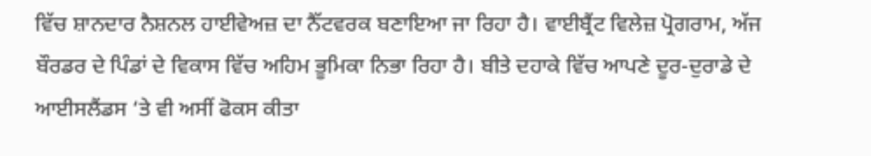ਵਿੱਚ ਸ਼ਾਨਦਾਰ ਨੈਸ਼ਨਲ ਹਾਈਵੇਅਜ਼ ਦਾ ਨੈੱਟਵਰਕ ਬਣਾਇਆ ਜਾ ਰਿਹਾ ਹੈ। ਵਾਈਬ੍ਰੈਂਟ ਵਿਲੇਜ਼ ਪ੍ਰੋਗਰਾਮ, ਅੱਜ ਬੌਰਡਰ ਦੇ ਪਿੰਡਾਂ ਦੇ ਵਿਕਾਸ ਵਿੱਚ ਅਹਿਮ ਭੂਮਿਕਾ ਨਿਭਾ ਰਿਹਾ ਹੈ। ਬੀਤੇ ਦਹਾਕੇ ਵਿੱਚ ਆਪਣੇ ਦੂਰ-ਦੁਰਾਡੇ ਦੇ ਆਈਸਲੈਂਡਸ ‘ਤੇ ਵੀ ਅਸੀਂ ਫੋਕਸ ਕੀਤਾ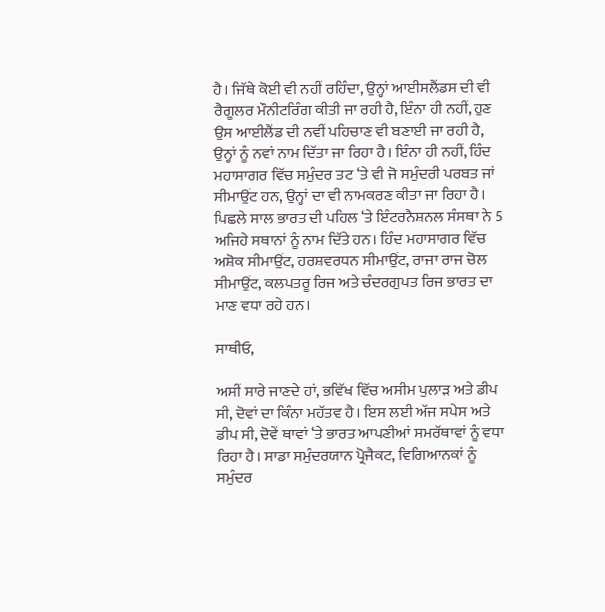ਹੈ। ਜਿੱਥੇ ਕੋਈ ਵੀ ਨਹੀਂ ਰਹਿੰਦਾ, ਉਨ੍ਹਾਂ ਆਈਸਲੈਂਡਸ ਦੀ ਵੀ ਰੈਗੂਲਰ ਮੌਨੀਟਰਿੰਗ ਕੀਤੀ ਜਾ ਰਹੀ ਹੈ, ਇੰਨਾ ਹੀ ਨਹੀਂ, ਹੁਣ ਉਸ ਆਈਲੈਂਡ ਦੀ ਨਵੀਂ ਪਹਿਚਾਣ ਵੀ ਬਣਾਈ ਜਾ ਰਹੀ ਹੈ, ਉਨ੍ਹਾਂ ਨੂੰ ਨਵਾਂ ਨਾਮ ਦਿੱਤਾ ਜਾ ਰਿਹਾ ਹੈ। ਇੰਨਾ ਹੀ ਨਹੀਂ, ਹਿੰਦ ਮਹਾਸਾਗਰ ਵਿੱਚ ਸਮੁੰਦਰ ਤਟ ‘ਤੇ ਵੀ ਜੋ ਸਮੁੰਦਰੀ ਪਰਬਤ ਜਾਂ ਸੀਮਾਉਂਟ ਹਨ, ਉਨ੍ਹਾਂ ਦਾ ਵੀ ਨਾਮਕਰਣ ਕੀਤਾ ਜਾ ਰਿਹਾ ਹੈ। ਪਿਛਲੇ ਸਾਲ ਭਾਰਤ ਦੀ ਪਹਿਲ ‘ਤੇ ਇੰਟਰਨੈਸ਼ਨਲ ਸੰਸਥਾ ਨੇ 5 ਅਜਿਹੇ ਸਥਾਨਾਂ ਨੂੰ ਨਾਮ ਦਿੱਤੇ ਹਨ। ਹਿੰਦ ਮਹਾਸਾਗਰ ਵਿੱਚ ਅਸ਼ੋਕ ਸੀਮਾਉਂਟ, ਹਰਸ਼ਵਰਧਨ ਸੀਮਾਉਂਟ, ਰਾਜਾ ਰਾਜ ਚੋਲ ਸੀਮਾਉਂਟ, ਕਲਪਤਰੂ ਰਿਜ ਅਤੇ ਚੰਦਰਗੁਪਤ ਰਿਜ ਭਾਰਤ ਦਾ ਮਾਣ ਵਧਾ ਰਹੇ ਹਨ।

ਸਾਥੀਓ,

ਅਸੀਂ ਸਾਰੇ ਜਾਣਦੇ ਹਾਂ, ਭਵਿੱਖ ਵਿੱਚ ਅਸੀਮ ਪੁਲਾੜ ਅਤੇ ਡੀਪ ਸੀ, ਦੋਵਾਂ ਦਾ ਕਿੰਨਾ ਮਹੱਤਵ ਹੈ। ਇਸ ਲਈ ਅੱਜ ਸਪੇਸ ਅਤੇ ਡੀਪ ਸੀ, ਦੋਵੇਂ ਥਾਵਾਂ ‘ਤੇ ਭਾਰਤ ਆਪਣੀਆਂ ਸਮਰੱਥਾਵਾਂ ਨੂੰ ਵਧਾ ਰਿਹਾ ਹੈ। ਸਾਡਾ ਸਮੁੰਦਰਯਾਨ ਪ੍ਰੋਜੈਕਟ, ਵਿਗਿਆਨਕਾਂ ਨੂੰ ਸਮੁੰਦਰ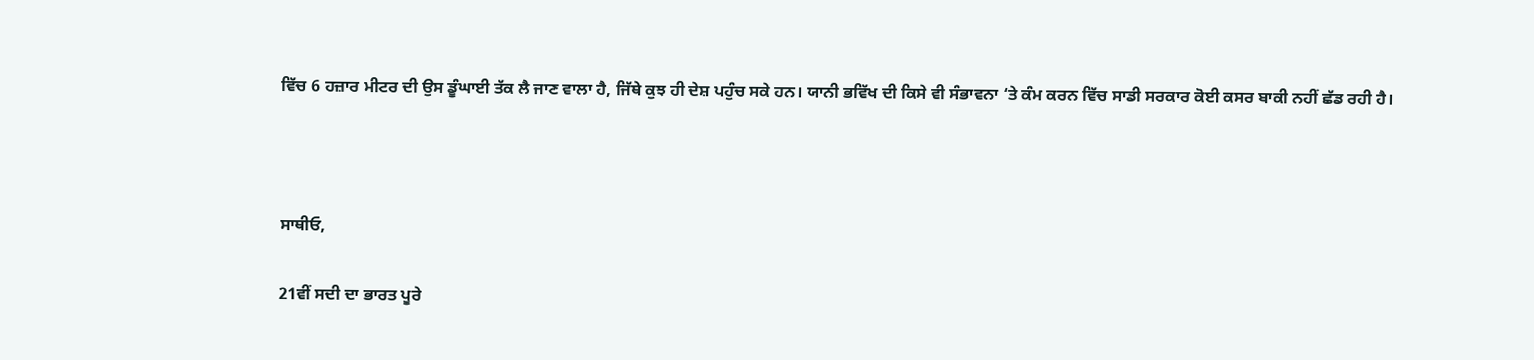ਵਿੱਚ 6 ਹਜ਼ਾਰ ਮੀਟਰ ਦੀ ਉਸ ਡੂੰਘਾਈ ਤੱਕ ਲੈ ਜਾਣ ਵਾਲਾ ਹੈ, ਜਿੱਥੇ ਕੁਝ ਹੀ ਦੇਸ਼ ਪਹੁੰਚ ਸਕੇ ਹਨ। ਯਾਨੀ ਭਵਿੱਖ ਦੀ ਕਿਸੇ ਵੀ ਸੰਭਾਵਨਾ ‘ਤੇ ਕੰਮ ਕਰਨ ਵਿੱਚ ਸਾਡੀ ਸਰਕਾਰ ਕੋਈ ਕਸਰ ਬਾਕੀ ਨਹੀਂ ਛੱਡ ਰਹੀ ਹੈ।



ਸਾਥੀਓ,

21ਵੀਂ ਸਦੀ ਦਾ ਭਾਰਤ ਪੂਰੇ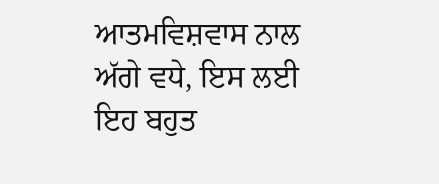ਆਤਮਵਿਸ਼ਵਾਸ ਨਾਲ ਅੱਗੇ ਵਧੇ, ਇਸ ਲਈ ਇਹ ਬਹੁਤ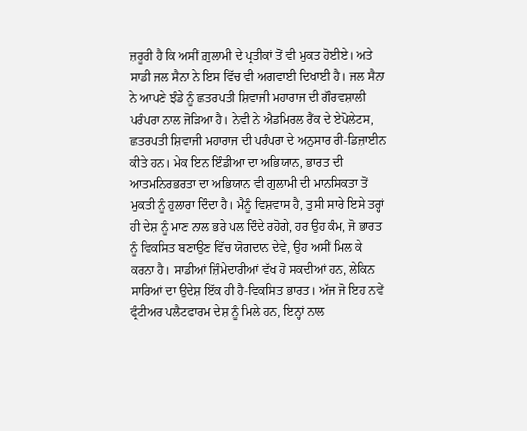ਜ਼ਰੂਰੀ ਹੈ ਕਿ ਅਸੀਂ ਗ਼ੁਲਾਮੀ ਦੇ ਪ੍ਰਤੀਕਾਂ ਤੋਂ ਵੀ ਮੁਕਤ ਹੋਈਏ। ਅਤੇ ਸਾਡੀ ਜਲ ਸੈਨਾ ਨੇ ਇਸ ਵਿੱਚ ਵੀ ਅਗਵਾਈ ਦਿਖਾਈ ਹੈ। ਜਲ ਸੈਨਾ ਨੇ ਆਪਣੇ ਝੰਡੇ ਨੂੰ ਛਤਰਪਤੀ ਸ਼ਿਵਾਜੀ ਮਹਾਰਾਜ ਦੀ ਗੌਰਵਸ਼ਾਲੀ ਪਰੰਪਰਾ ਨਾਲ ਜੋੜਿਆ ਹੈ। ਨੇਵੀ ਨੇ ਐਡਮਿਰਲ ਰੈਂਕ ਦੇ ਏਪੋਲੇਟਸ, ਛਤਰਪਤੀ ਸ਼ਿਵਾਜੀ ਮਹਾਰਾਜ ਦੀ ਪਰੰਪਰਾ ਦੇ ਅਨੁਸਾਰ ਰੀ-ਡਿਜ਼ਾਈਨ ਕੀਤੇ ਹਨ। ਮੇਕ ਇਨ ਇੰਡੀਆ ਦਾ ਅਭਿਯਾਨ, ਭਾਰਤ ਦੀ ਆਤਮਨਿਰਭਰਤਾ ਦਾ ਅਭਿਯਾਨ ਵੀ ਗੁਲਾਮੀ ਦੀ ਮਾਨਸਿਕਤਾ ਤੋਂ ਮੁਕਤੀ ਨੂੰ ਹੁਲਾਰਾ ਦਿੰਦਾ ਹੈ। ਮੈਨੂੰ ਵਿਸ਼ਵਾਸ ਹੈ, ਤੁਸੀ ਸਾਰੇ ਇਸੇ ਤਰ੍ਹਾਂ ਹੀ ਦੇਸ਼ ਨੂੰ ਮਾਣ ਨਾਲ ਭਰੇ ਪਲ ਦਿੰਦੇ ਰਹੋਗੇ, ਹਰ ਉਹ ਕੰਮ, ਜੋ ਭਾਰਤ ਨੂੰ ਵਿਕਸਿਤ ਬਣਾਉਣ ਵਿੱਚ ਯੋਗਦਾਨ ਦੇਵੇ, ਉਹ ਅਸੀਂ ਮਿਲ ਕੇ ਕਰਨਾ ਹੈ। ਸਾਡੀਆਂ ਜ਼ਿੰਮੇਦਾਰੀਆਂ ਵੱਖ ਹੋ ਸਕਦੀਆਂ ਹਨ, ਲੇਕਿਨ ਸਾਰਿਆਂ ਦਾ ਉਦੇਸ਼ ਇੱਕ ਹੀ ਹੈ-ਵਿਕਸਿਤ ਭਾਰਤ। ਅੱਜ ਜੋ ਇਹ ਨਵੇਂ ਫ੍ਰੰਟੀਅਰ ਪਲੈਟਫਾਰਮ ਦੇਸ਼ ਨੂੰ ਮਿਲੇ ਹਨ, ਇਨ੍ਹਾਂ ਨਾਲ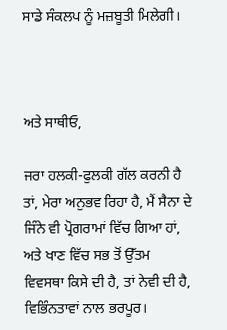ਸਾਡੇ ਸੰਕਲਪ ਨੂੰ ਮਜ਼ਬੂਤੀ ਮਿਲੇਗੀ।



ਅਤੇ ਸਾਥੀਓ,

ਜਰਾ ਹਲਕੀ-ਫੁਲਕੀ ਗੱਲ ਕਰਨੀ ਹੈ ਤਾਂ, ਮੇਰਾ ਅਨੁਭਵ ਰਿਹਾ ਹੈ, ਮੈਂ ਸੈਨਾ ਦੇ ਜਿੰਨੇ ਵੀ ਪ੍ਰੋਗਰਾਮਾਂ ਵਿੱਚ ਗਿਆ ਹਾਂ, ਅਤੇ ਖਾਣ ਵਿੱਚ ਸਭ ਤੋਂ ਉੱਤਮ ਵਿਵਸਥਾ ਕਿਸੇ ਦੀ ਹੈ, ਤਾਂ ਨੇਵੀ ਦੀ ਹੈ, ਵਿਭਿੰਨਤਾਵਾਂ ਨਾਲ ਭਰਪੂਰ।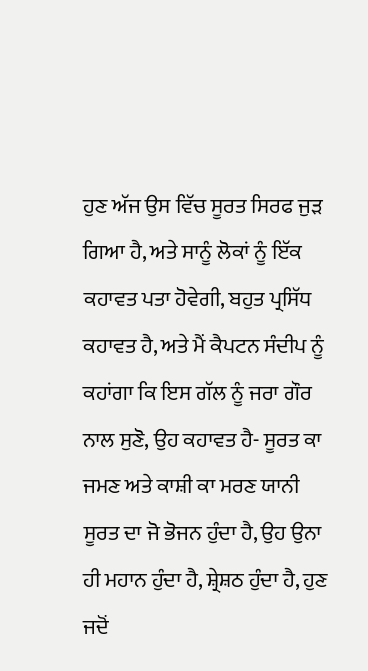ਹੁਣ ਅੱਜ ਉਸ ਵਿੱਚ ਸੂਰਤ ਸਿਰਫ ਜੁੜ ਗਿਆ ਹੈ, ਅਤੇ ਸਾਨੂੰ ਲੋਕਾਂ ਨੂੰ ਇੱਕ ਕਹਾਵਤ ਪਤਾ ਹੋਵੇਗੀ, ਬਹੁਤ ਪ੍ਰਸਿੱਧ ਕਹਾਵਤ ਹੈ, ਅਤੇ ਮੈਂ ਕੈਪਟਨ ਸੰਦੀਪ ਨੂੰ ਕਹਾਂਗਾ ਕਿ ਇਸ ਗੱਲ ਨੂੰ ਜਰਾ ਗੌਰ ਨਾਲ ਸੁਣੋ, ਉਹ ਕਹਾਵਤ ਹੈ- ਸੂਰਤ ਕਾ ਜਮਣ ਅਤੇ ਕਾਸ਼ੀ ਕਾ ਮਰਣ ਯਾਨੀ ਸੂਰਤ ਦਾ ਜੋ ਭੋਜਨ ਹੁੰਦਾ ਹੈ, ਉਹ ਉਨਾ ਹੀ ਮਹਾਨ ਹੁੰਦਾ ਹੈ, ਸ਼੍ਰੇਸ਼ਠ ਹੁੰਦਾ ਹੈ, ਹੁਣ ਜਦੋਂ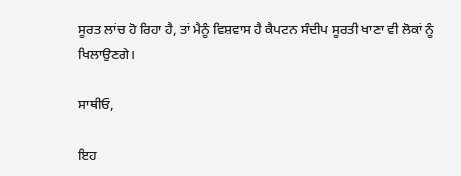ਸੂਰਤ ਲਾਂਚ ਹੋ ਰਿਹਾ ਹੈ, ਤਾਂ ਮੈਨੂੰ ਵਿਸ਼ਵਾਸ ਹੈ ਕੈਪਟਨ ਸੰਦੀਪ ਸੂਰਤੀ ਖਾਣਾ ਵੀ ਲੋਕਾਂ ਨੂੰ ਖਿਲਾਉਣਗੇ।

ਸਾਥੀਓ,

ਇਹ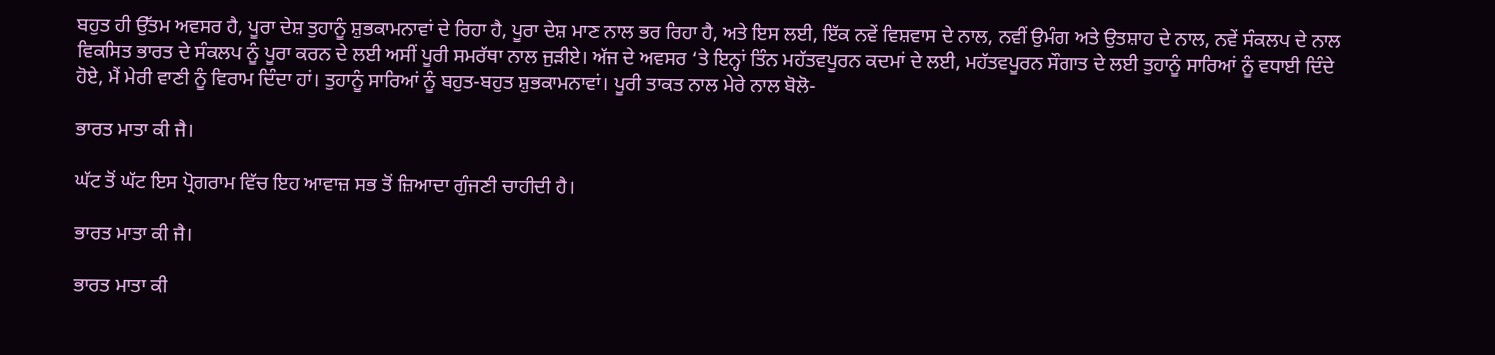ਬਹੁਤ ਹੀ ਉੱਤਮ ਅਵਸਰ ਹੈ, ਪੂਰਾ ਦੇਸ਼ ਤੁਹਾਨੂੰ ਸ਼ੁਭਕਾਮਨਾਵਾਂ ਦੇ ਰਿਹਾ ਹੈ, ਪੂਰਾ ਦੇਸ਼ ਮਾਣ ਨਾਲ ਭਰ ਰਿਹਾ ਹੈ, ਅਤੇ ਇਸ ਲਈ, ਇੱਕ ਨਵੇਂ ਵਿਸ਼ਵਾਸ ਦੇ ਨਾਲ, ਨਵੀਂ ਉਮੰਗ ਅਤੇ ਉਤਸ਼ਾਹ ਦੇ ਨਾਲ, ਨਵੇਂ ਸੰਕਲਪ ਦੇ ਨਾਲ ਵਿਕਸਿਤ ਭਾਰਤ ਦੇ ਸੰਕਲਪ ਨੂੰ ਪੂਰਾ ਕਰਨ ਦੇ ਲਈ ਅਸੀਂ ਪੂਰੀ ਸਮਰੱਥਾ ਨਾਲ ਜੁੜੀਏ। ਅੱਜ ਦੇ ਅਵਸਰ ‘ਤੇ ਇਨ੍ਹਾਂ ਤਿੰਨ ਮਹੱਤਵਪੂਰਨ ਕਦਮਾਂ ਦੇ ਲਈ, ਮਹੱਤਵਪੂਰਨ ਸੌਗਾਤ ਦੇ ਲਈ ਤੁਹਾਨੂੰ ਸਾਰਿਆਂ ਨੂੰ ਵਧਾਈ ਦਿੰਦੇ ਹੋਏ, ਮੈਂ ਮੇਰੀ ਵਾਣੀ ਨੂੰ ਵਿਰਾਮ ਦਿੰਦਾ ਹਾਂ। ਤੁਹਾਨੂੰ ਸਾਰਿਆਂ ਨੂੰ ਬਹੁਤ-ਬਹੁਤ ਸ਼ੁਭਕਾਮਨਾਵਾਂ। ਪੂਰੀ ਤਾਕਤ ਨਾਲ ਮੇਰੇ ਨਾਲ ਬੋਲੋ-

ਭਾਰਤ ਮਾਤਾ ਕੀ ਜੈ।

ਘੱਟ ਤੋਂ ਘੱਟ ਇਸ ਪ੍ਰੋਗਰਾਮ ਵਿੱਚ ਇਹ ਆਵਾਜ਼ ਸਭ ਤੋਂ ਜ਼ਿਆਦਾ ਗੁੰਜਣੀ ਚਾਹੀਦੀ ਹੈ।

ਭਾਰਤ ਮਾਤਾ ਕੀ ਜੈ।

ਭਾਰਤ ਮਾਤਾ ਕੀ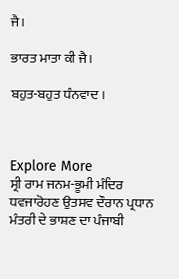ਜੈ।

ਭਾਰਤ ਮਾਤਾ ਕੀ ਜੈ।

ਬਹੁਤ-ਬਹੁਤ ਧੰਨਵਾਦ ।



Explore More
ਸ੍ਰੀ ਰਾਮ ਜਨਮ-ਭੂਮੀ ਮੰਦਿਰ ਧਵਜਾਰੋਹਣ ਉਤਸਵ ਦੌਰਾਨ ਪ੍ਰਧਾਨ ਮੰਤਰੀ ਦੇ ਭਾਸ਼ਣ ਦਾ ਪੰਜਾਬੀ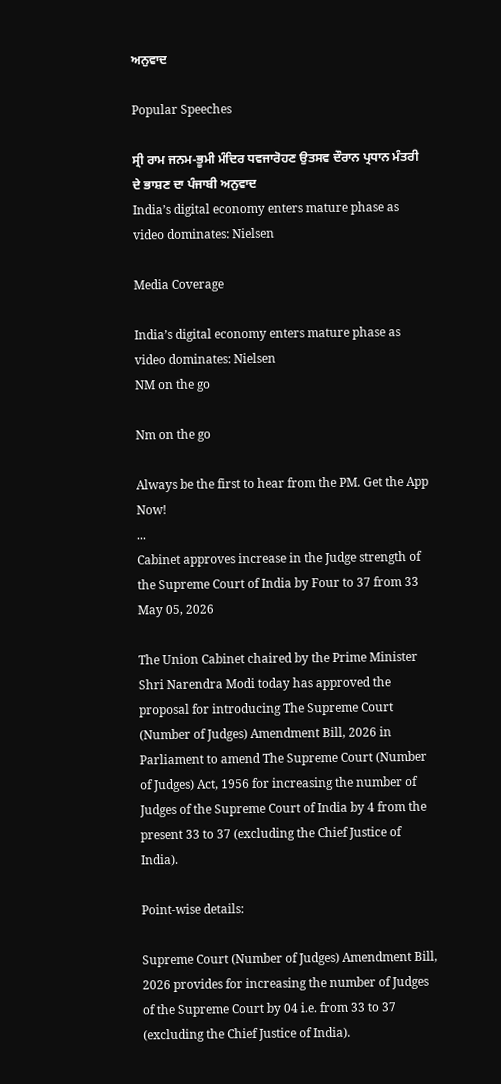ਅਨੁਵਾਦ

Popular Speeches

ਸ੍ਰੀ ਰਾਮ ਜਨਮ-ਭੂਮੀ ਮੰਦਿਰ ਧਵਜਾਰੋਹਣ ਉਤਸਵ ਦੌਰਾਨ ਪ੍ਰਧਾਨ ਮੰਤਰੀ ਦੇ ਭਾਸ਼ਣ ਦਾ ਪੰਜਾਬੀ ਅਨੁਵਾਦ
India’s digital economy enters mature phase as video dominates: Nielsen

Media Coverage

India’s digital economy enters mature phase as video dominates: Nielsen
NM on the go

Nm on the go

Always be the first to hear from the PM. Get the App Now!
...
Cabinet approves increase in the Judge strength of the Supreme Court of India by Four to 37 from 33
May 05, 2026

The Union Cabinet chaired by the Prime Minister Shri Narendra Modi today has approved the proposal for introducing The Supreme Court (Number of Judges) Amendment Bill, 2026 in Parliament to amend The Supreme Court (Number of Judges) Act, 1956 for increasing the number of Judges of the Supreme Court of India by 4 from the present 33 to 37 (excluding the Chief Justice of India).

Point-wise details:

Supreme Court (Number of Judges) Amendment Bill, 2026 provides for increasing the number of Judges of the Supreme Court by 04 i.e. from 33 to 37 (excluding the Chief Justice of India).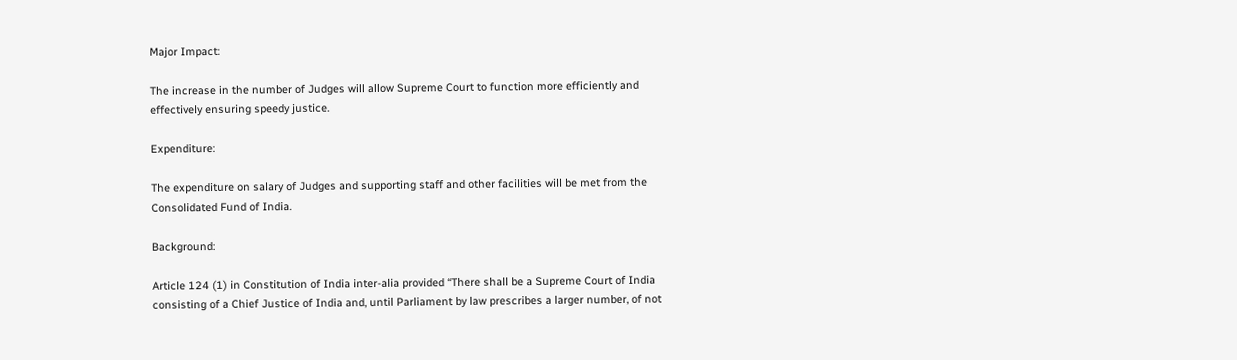Major Impact:

The increase in the number of Judges will allow Supreme Court to function more efficiently and effectively ensuring speedy justice.

Expenditure:

The expenditure on salary of Judges and supporting staff and other facilities will be met from the Consolidated Fund of India.

Background:

Article 124 (1) in Constitution of India inter-alia provided “There shall be a Supreme Court of India consisting of a Chief Justice of India and, until Parliament by law prescribes a larger number, of not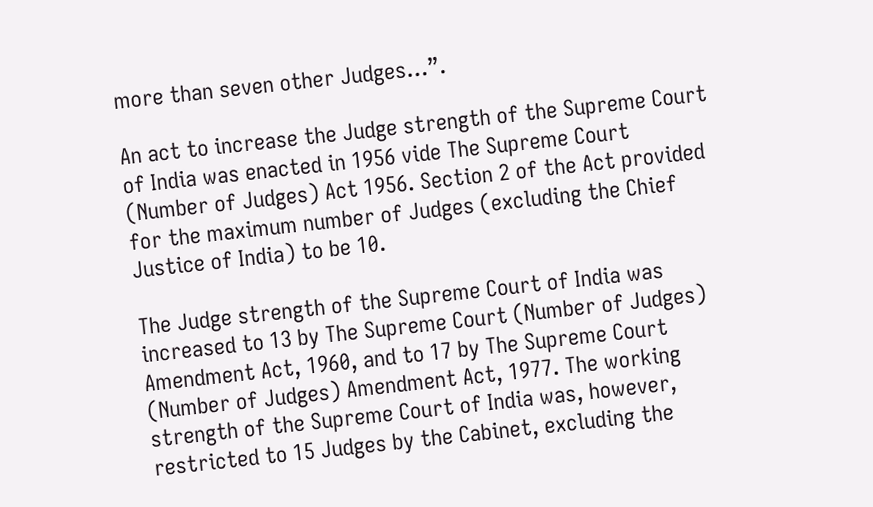more than seven other Judges…”.

An act to increase the Judge strength of the Supreme Court of India was enacted in 1956 vide The Supreme Court (Number of Judges) Act 1956. Section 2 of the Act provided for the maximum number of Judges (excluding the Chief Justice of India) to be 10.

The Judge strength of the Supreme Court of India was increased to 13 by The Supreme Court (Number of Judges) Amendment Act, 1960, and to 17 by The Supreme Court (Number of Judges) Amendment Act, 1977. The working strength of the Supreme Court of India was, however, restricted to 15 Judges by the Cabinet, excluding the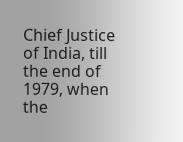Chief Justice of India, till the end of 1979, when the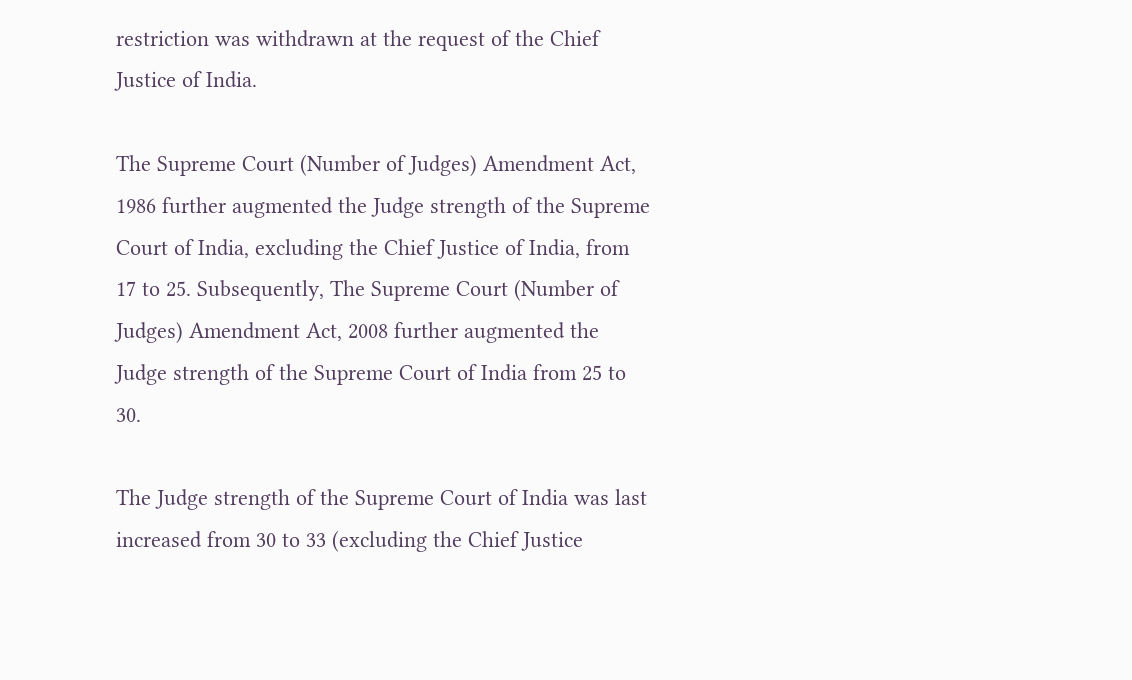restriction was withdrawn at the request of the Chief Justice of India.

The Supreme Court (Number of Judges) Amendment Act, 1986 further augmented the Judge strength of the Supreme Court of India, excluding the Chief Justice of India, from 17 to 25. Subsequently, The Supreme Court (Number of Judges) Amendment Act, 2008 further augmented the Judge strength of the Supreme Court of India from 25 to 30.

The Judge strength of the Supreme Court of India was last increased from 30 to 33 (excluding the Chief Justice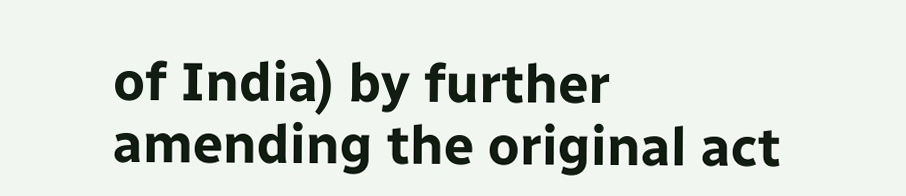of India) by further amending the original act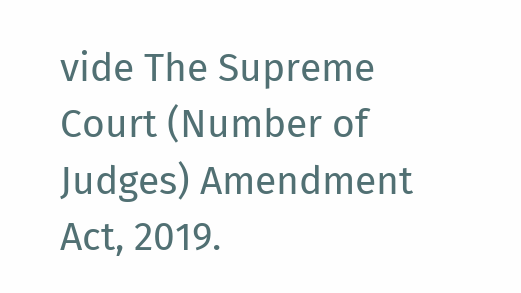vide The Supreme Court (Number of Judges) Amendment Act, 2019.